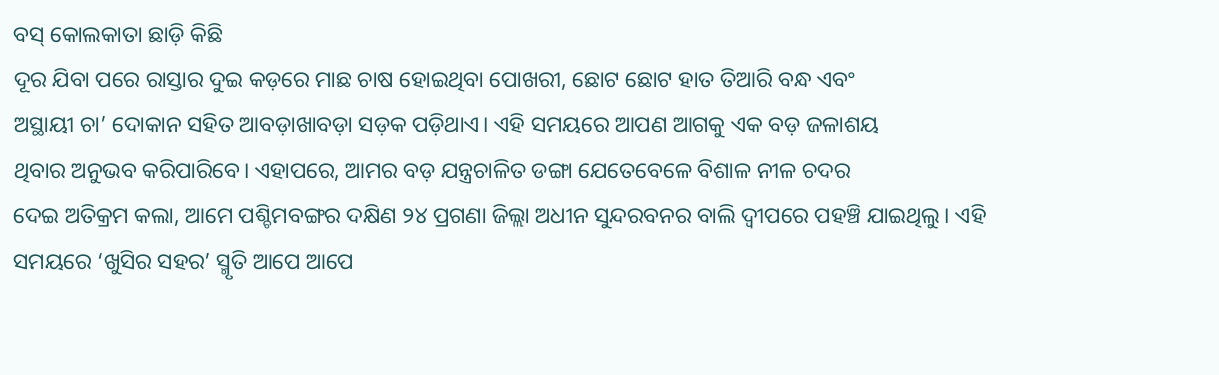ବସ୍ କୋଲକାତା ଛାଡ଼ି କିଛି
ଦୂର ଯିବା ପରେ ରାସ୍ତାର ଦୁଇ କଡ଼ରେ ମାଛ ଚାଷ ହୋଇଥିବା ପୋଖରୀ, ଛୋଟ ଛୋଟ ହାତ ତିଆରି ବନ୍ଧ ଏବଂ
ଅସ୍ଥାୟୀ ଚା’ ଦୋକାନ ସହିତ ଆବଡ଼ାଖାବଡ଼ା ସଡ଼କ ପଡ଼ିଥାଏ। ଏହି ସମୟରେ ଆପଣ ଆଗକୁ ଏକ ବଡ଼ ଜଳାଶୟ
ଥିବାର ଅନୁଭବ କରିପାରିବେ। ଏହାପରେ, ଆମର ବଡ଼ ଯନ୍ତ୍ରଚାଳିତ ଡଙ୍ଗା ଯେତେବେଳେ ବିଶାଳ ନୀଳ ଚଦର
ଦେଇ ଅତିକ୍ରମ କଲା, ଆମେ ପଶ୍ଚିମବଙ୍ଗର ଦକ୍ଷିଣ ୨୪ ପ୍ରଗଣା ଜିଲ୍ଲା ଅଧୀନ ସୁନ୍ଦରବନର ବାଲି ଦ୍ୱୀପରେ ପହଞ୍ଚି ଯାଇଥିଲୁ। ଏହି
ସମୟରେ ‘ଖୁସିର ସହର’ ସ୍ମୃତି ଆପେ ଆପେ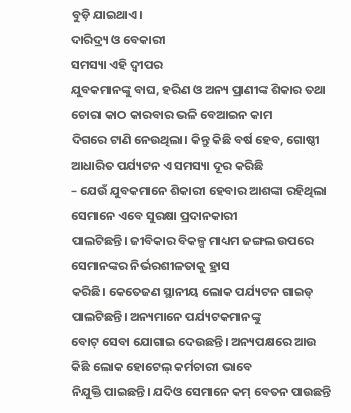ବୁଡ଼ି ଯାଇଥାଏ।
ଦାରିଦ୍ର୍ୟ ଓ ବେକାରୀ
ସମସ୍ୟା ଏହି ଦ୍ୱୀପର
ଯୁବକମାନଙ୍କୁ ବାଘ, ହରିଣ ଓ ଅନ୍ୟ ପ୍ରାଣୀଙ୍କ ଶିକାର ତଥା ଚୋରା କାଠ କାରବାର ଭଳି ବେଆଇନ କାମ
ଦିଗରେ ଟାଣି ନେଉଥିଲା। କିନ୍ତୁ କିଛି ବର୍ଷ ହେବ, ଗୋଷ୍ଠୀ ଆଧାରିତ ପର୍ଯ୍ୟଟନ ଏ ସମସ୍ୟା ଦୂର କରିଛି
– ଯେଉଁ ଯୁବକମାନେ ଶିକାରୀ ହେବାର ଆଶଙ୍କା ରହିଥିଲା ସେମାନେ ଏବେ ସୁରକ୍ଷା ପ୍ରଦାନକାରୀ
ପାଲଟିଛନ୍ତି। ଜୀବିକାର ବିକଳ୍ପ ମାଧ୍ୟମ ଜଙ୍ଗଲ ଉପରେ ସେମାନଙ୍କର ନିର୍ଭରଶୀଳତାକୁ ହ୍ରାସ
କରିଛି। କେତେଜଣ ସ୍ଥାନୀୟ ଲୋକ ପର୍ଯ୍ୟଟନ ଗାଇଡ୍ ପାଲଟିଛନ୍ତି। ଅନ୍ୟମାନେ ପର୍ଯ୍ୟଟକମାନଙ୍କୁ
ବୋଟ୍ ସେବା ଯୋଗାଇ ଦେଉଛନ୍ତି। ଅନ୍ୟପକ୍ଷରେ ଆଉ କିଛି ଲୋକ ହୋଟେଲ୍ କର୍ମଚାରୀ ଭାବେ
ନିଯୁକ୍ତି ପାଇଛନ୍ତି। ଯଦିଓ ସେମାନେ କମ୍ ବେତନ ପାଉଛନ୍ତି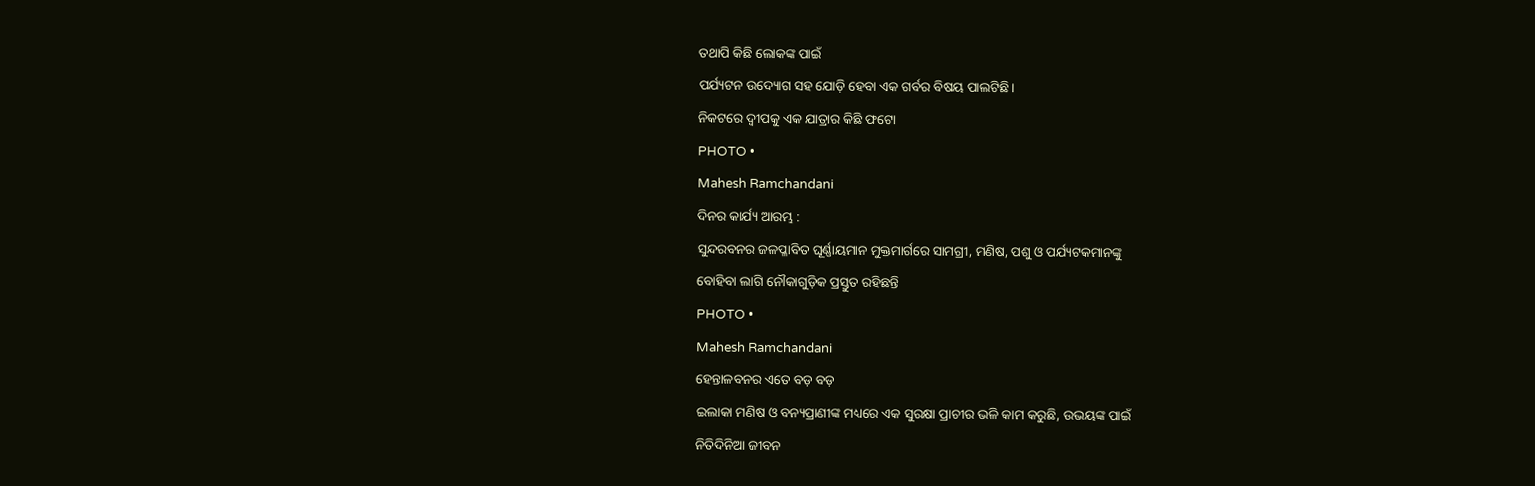ତଥାପି କିଛି ଲୋକଙ୍କ ପାଇଁ
ପର୍ଯ୍ୟଟନ ଉଦ୍ୟୋଗ ସହ ଯୋଡ଼ି ହେବା ଏକ ଗର୍ବର ବିଷୟ ପାଲଟିଛି।
ନିକଟରେ ଦ୍ୱୀପକୁ ଏକ ଯାତ୍ରାର କିଛି ଫଟୋ
PHOTO •
Mahesh Ramchandani
ଦିନର କାର୍ଯ୍ୟ ଆରମ୍ଭ :
ସୁନ୍ଦରବନର ଜଳପ୍ଳାବିତ ଘୂର୍ଣ୍ଣାୟମାନ ମୁକ୍ତମାର୍ଗରେ ସାମଗ୍ରୀ, ମଣିଷ, ପଶୁ ଓ ପର୍ଯ୍ୟଟକମାନଙ୍କୁ
ବୋହିବା ଲାଗି ନୌକାଗୁଡ଼ିକ ପ୍ରସ୍ତୁତ ରହିଛନ୍ତି
PHOTO •
Mahesh Ramchandani
ହେନ୍ତାଳବନର ଏତେ ବଡ଼ ବଡ଼
ଇଲାକା ମଣିଷ ଓ ବନ୍ୟପ୍ରାଣୀଙ୍କ ମଧ୍ୟରେ ଏକ ସୁରକ୍ଷା ପ୍ରାଚୀର ଭଳି କାମ କରୁଛି, ଉଭୟଙ୍କ ପାଇଁ
ନିତିଦିନିଆ ଜୀବନ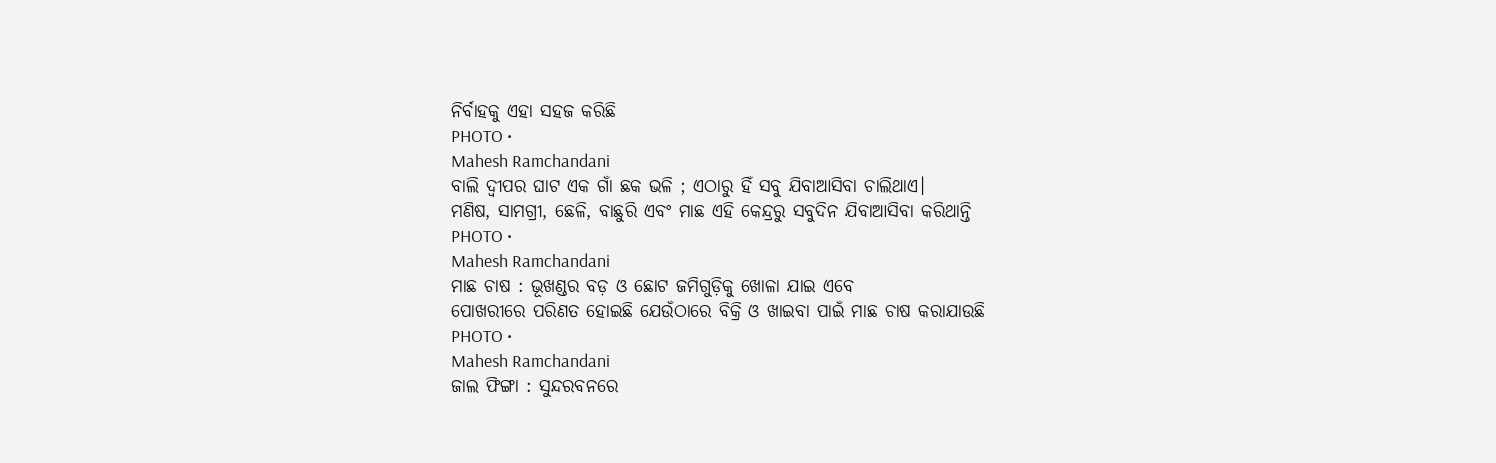ନିର୍ବାହକୁ ଏହା ସହଜ କରିଛି
PHOTO •
Mahesh Ramchandani
ବାଲି ଦ୍ୱୀପର ଘାଟ ଏକ ଗାଁ ଛକ ଭଳି ; ଏଠାରୁ ହିଁ ସବୁ ଯିବାଆସିବା ଚାଲିଥାଏ।
ମଣିଷ, ସାମଗ୍ରୀ, ଛେଳି, ବାଛୁରି ଏବଂ ମାଛ ଏହି କେନ୍ଦ୍ରରୁ ସବୁଦିନ ଯିବାଆସିବା କରିଥାନ୍ତି
PHOTO •
Mahesh Ramchandani
ମାଛ ଚାଷ : ଭୂଖଣ୍ଡର ବଡ଼ ଓ ଛୋଟ ଜମିଗୁଡ଼ିକୁ ଖୋଳା ଯାଇ ଏବେ
ପୋଖରୀରେ ପରିଣତ ହୋଇଛି ଯେଉଁଠାରେ ବିକ୍ରି ଓ ଖାଇବା ପାଇଁ ମାଛ ଚାଷ କରାଯାଉଛି
PHOTO •
Mahesh Ramchandani
ଜାଲ ଫିଙ୍ଗା : ସୁନ୍ଦରବନରେ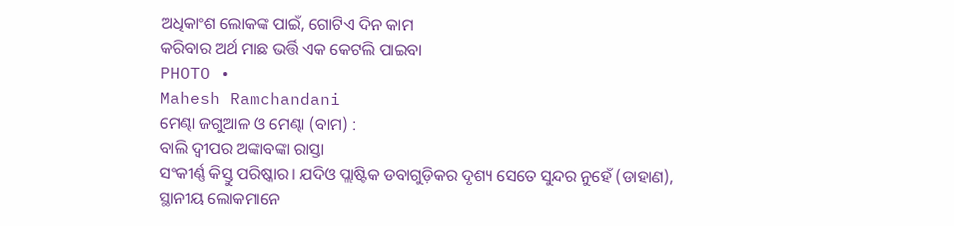ଅଧିକାଂଶ ଲୋକଙ୍କ ପାଇଁ, ଗୋଟିଏ ଦିନ କାମ
କରିବାର ଅର୍ଥ ମାଛ ଭର୍ତ୍ତି ଏକ କେଟଲି ପାଇବା
PHOTO •
Mahesh Ramchandani
ମେଣ୍ଢା ଜଗୁଆଳ ଓ ମେଣ୍ଢା (ବାମ) :
ବାଲି ଦ୍ୱୀପର ଅଙ୍କାବଙ୍କା ରାସ୍ତା
ସଂକୀର୍ଣ୍ଣ କିସ୍ତୁ ପରିଷ୍କାର। ଯଦିଓ ପ୍ଲାଷ୍ଟିକ ଡବାଗୁଡ଼ିକର ଦୃଶ୍ୟ ସେତେ ସୁନ୍ଦର ନୁହେଁ (ଡାହାଣ),
ସ୍ଥାନୀୟ ଲୋକମାନେ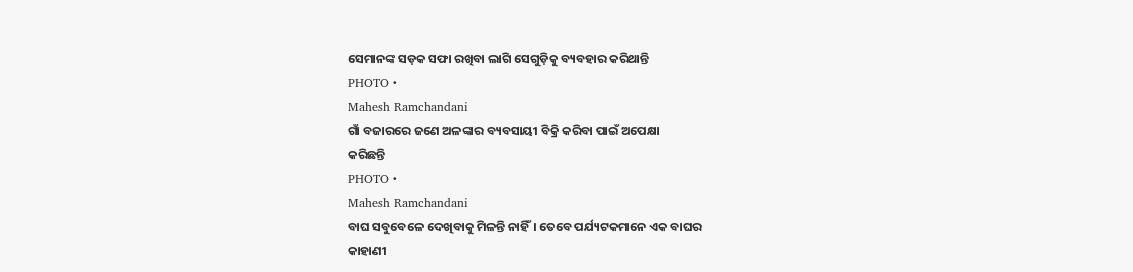ସେମାନଙ୍କ ସଡ଼କ ସଫା ରଖିବା ଲାଗି ସେଗୁଡ଼ିକୁ ବ୍ୟବହାର କରିଥାନ୍ତି
PHOTO •
Mahesh Ramchandani
ଗାଁ ବଜାରରେ ଜଣେ ଅଳଙ୍କାର ବ୍ୟବସାୟୀ ବିକ୍ରି କରିବା ପାଇଁ ଅପେକ୍ଷା
କରିଛନ୍ତି
PHOTO •
Mahesh Ramchandani
ବାଘ ସବୁବେଳେ ଦେଖିବାକୁ ମିଳନ୍ତି ନାହିଁ। ତେବେ ପର୍ଯ୍ୟଟକମାନେ ଏକ ବାଘର
କାହାଣୀ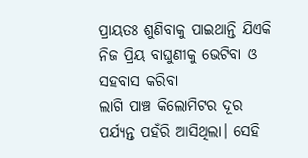ପ୍ରାୟତଃ ଶୁଣିବାକୁ ପାଇଥାନ୍ତି ଯିଏକି ନିଜ ପ୍ରିୟ ବାଘୁଣୀକୁ ଭେଟିବା ଓ ସହବାସ କରିବା
ଲାଗି ପାଞ୍ଚ କିଲୋମିଟର ଦୂର ପର୍ଯ୍ୟନ୍ତ ପହଁରି ଆସିଥିଲା। ସେହି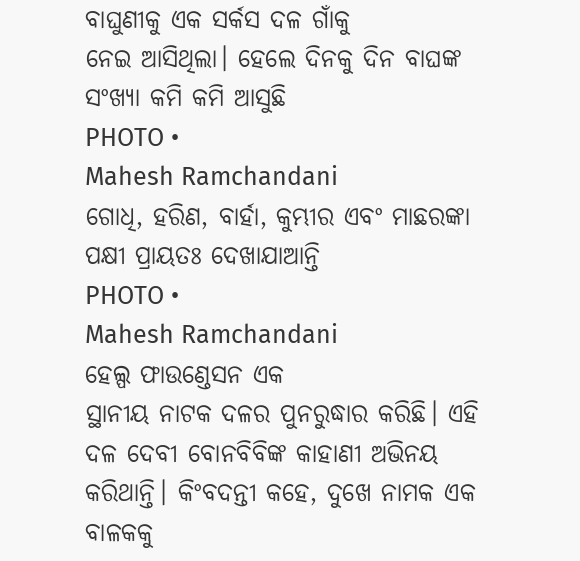ବାଘୁଣୀକୁ ଏକ ସର୍କସ ଦଳ ଗାଁକୁ
ନେଇ ଆସିଥିଲା। ହେଲେ ଦିନକୁ ଦିନ ବାଘଙ୍କ ସଂଖ୍ୟା କମି କମି ଆସୁଛି
PHOTO •
Mahesh Ramchandani
ଗୋଧି, ହରିଣ, ବାର୍ହା, କୁମ୍ଭୀର ଏବଂ ମାଛରଙ୍କା ପକ୍ଷୀ ପ୍ରାୟତଃ ଦେଖାଯାଆନ୍ତି
PHOTO •
Mahesh Ramchandani
ହେଲ୍ପ ଫାଉଣ୍ଡେସନ ଏକ
ସ୍ଥାନୀୟ ନାଟକ ଦଳର ପୁନରୁଦ୍ଧାର କରିଛି। ଏହି ଦଳ ଦେବୀ ବୋନବିବିଙ୍କ କାହାଣୀ ଅଭିନୟ
କରିଥାନ୍ତି। କିଂବଦନ୍ତୀ କହେ, ଦୁଖେ ନାମକ ଏକ ବାଳକକୁ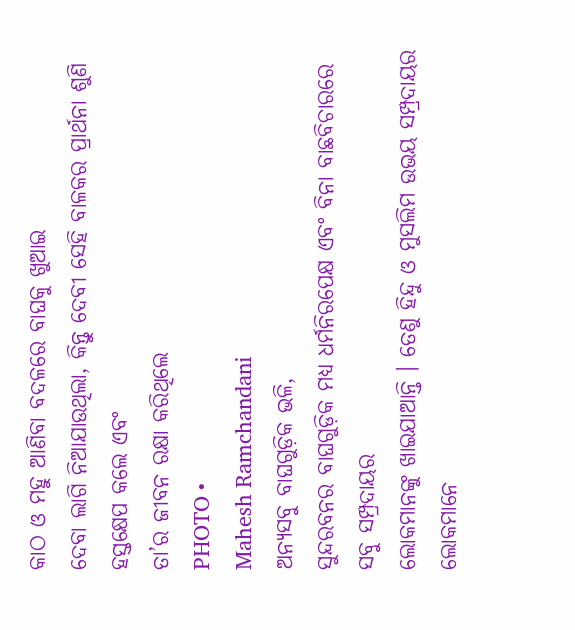କାଠ ଓ ମହୁ ଆଣିବା ବଦଳରେ ବାଘକୁ ଖୁଆଇ
ଦେବା ଲାଗି ନିଆଯାଉଥିଲା, କିନ୍ତୁ ଦେବୀ ସେହି ବାଳକର ପ୍ରାର୍ଥନା ଶୁଣି ହସ୍ତକ୍ଷେପ କଲେ ଏବଂ
ତା’ର ଜୀବନ ରକ୍ଷା କରିଥିଲେ
PHOTO •
Mahesh Ramchandani
ଅନ୍ୟସବୁ ବାଘଗୁଡ଼ିକ ଭଳି,
ସୁନ୍ଦରବନର ବାଘଗୁଡ଼ିକ ମଧ୍ୟ ଧର୍ମନିରପେକ୍ଷ ଏବଂ ବିନା ବାଛବିଚାରରେ ସବୁ ସମ୍ପ୍ରଦାୟର
ଲୋକମାନଙ୍କୁ ଖାଇଯାଆନ୍ତି । ତେଣୁ ହିନ୍ଦୁ ଓ ମୁସଲିମ ଉଭୟ ସମ୍ପ୍ରଦାୟର ଲୋକମାନେ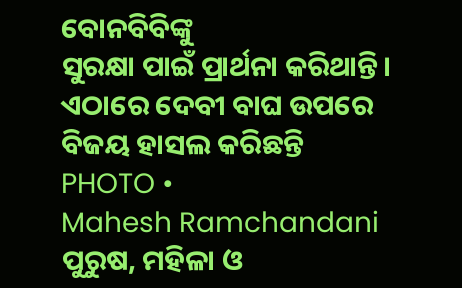ବୋନବିବିଙ୍କୁ
ସୁରକ୍ଷା ପାଇଁ ପ୍ରାର୍ଥନା କରିଥାନ୍ତି। ଏଠାରେ ଦେବୀ ବାଘ ଉପରେ ବିଜୟ ହାସଲ କରିଛନ୍ତି
PHOTO •
Mahesh Ramchandani
ପୁରୁଷ, ମହିଳା ଓ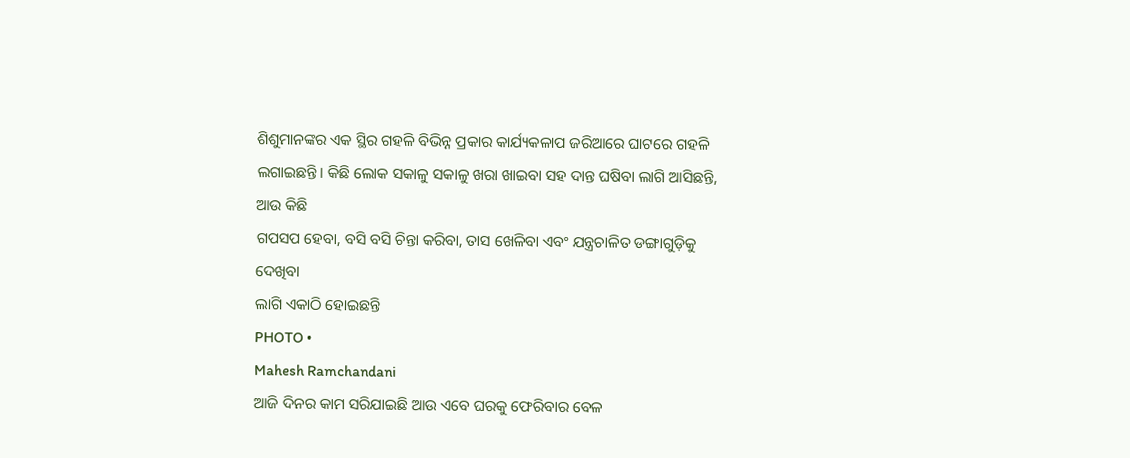ଶିଶୁମାନଙ୍କର ଏକ ସ୍ଥିର ଗହଳି ବିଭିନ୍ନ ପ୍ରକାର କାର୍ଯ୍ୟକଳାପ ଜରିଆରେ ଘାଟରେ ଗହଳି
ଲଗାଇଛନ୍ତି। କିଛି ଲୋକ ସକାଳୁ ସକାଳୁ ଖରା ଖାଇବା ସହ ଦାନ୍ତ ଘଷିବା ଲାଗି ଆସିଛନ୍ତି, ଆଉ କିଛି
ଗପସପ ହେବା, ବସି ବସି ଚିନ୍ତା କରିବା, ତାସ ଖେଳିବା ଏବଂ ଯନ୍ତ୍ରଚାଳିତ ଡଙ୍ଗାଗୁଡ଼ିକୁ ଦେଖିବା
ଲାଗି ଏକାଠି ହୋଇଛନ୍ତି
PHOTO •
Mahesh Ramchandani
ଆଜି ଦିନର କାମ ସରିଯାଇଛି ଆଉ ଏବେ ଘରକୁ ଫେରିବାର ବେଳ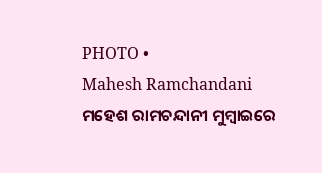PHOTO •
Mahesh Ramchandani
ମହେଶ ରାମଚନ୍ଦାନୀ ମୁମ୍ବାଇରେ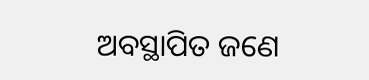ଅବସ୍ଥାପିତ ଜଣେ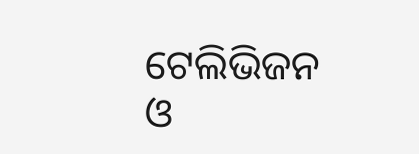ଟେଲିଭିଜନ
ଓ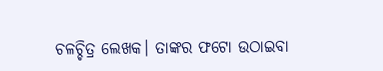ଚଳଚ୍ଚିତ୍ର ଲେଖକ। ତାଙ୍କର ଫଟୋ ଉଠାଇବା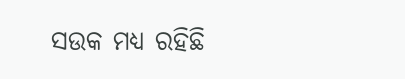ସଉକ ମଧ୍ୟ ରହିଛି